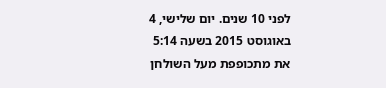לפני 10 שנים. יום שלישי, 4 באוגוסט 2015 בשעה 5:14
את מתכופפת מעל השולחן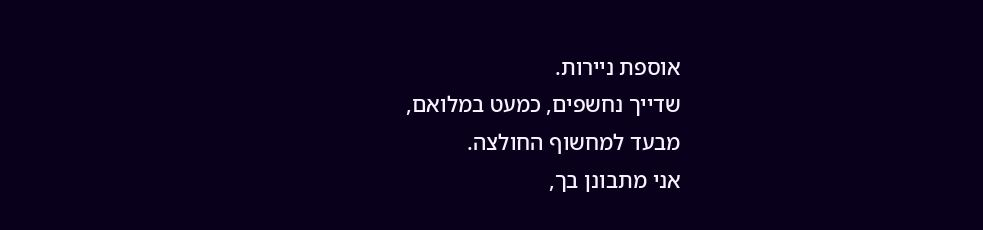אוספת ניירות.
שדייך נחשפים, כמעט במלואם,
מבעד למחשוף החולצה.
אני מתבונן בך,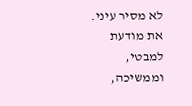לא מסיר עיני.
את מודעת למבטי,
וממשיכה,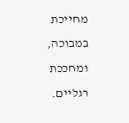מחייכת במבוכה,
ומחככת רגליים.